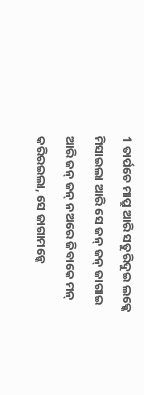1 ତାର୍ପଚେ ମାପ୍ରୁ ଆରି ସତୁରିଦୁଇ ଲକ୍କେ ମିସାଇଲା ଆରି ସେ ଜନ୍ ଜନ୍ ଜାଗାଇ ଆରି ଜନ୍ ଜନ୍ ନଅରେ ଜିବାକେ ମନ୍ କରିରଇଲା, ସେ ଜାଗାମନ୍କେ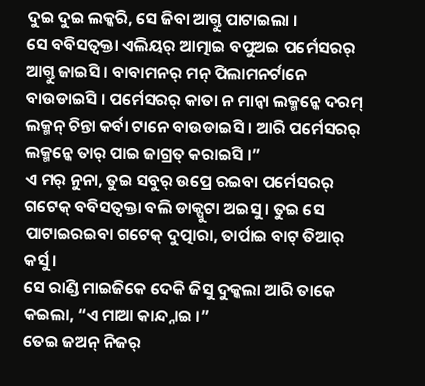ଦୁଇ ଦୁଇ ଲକ୍କରି, ସେ ଜିବା ଆଗ୍ତୁ ପାଟାଇଲା ।
ସେ ବବିସତ୍ବକ୍ତା ଏଲିୟର୍ ଆତ୍ମାଇ ବପୁଅଇ ପର୍ମେସରର୍ ଆଗ୍ତୁ ଜାଇସି । ବାବାମନର୍ ମନ୍ ପିଲାମନର୍ଟାନେ ବାଉଡାଇସି । ପର୍ମେସରର୍ କାତା ନ ମାନ୍ବା ଲକ୍ମନ୍କେ ଦରମ୍ ଲକ୍ମନ୍ ଚିନ୍ତା କର୍ବା ଟାନେ ବାଉଡାଇସି । ଆରି ପର୍ମେସରର୍ ଲକ୍ମନ୍କେ ତାର୍ ପାଇ ଜାଗ୍ରତ୍ କରାଇସି ।”
ଏ ମର୍ ନୁନା, ତୁଇ ସବୁର୍ ଉପ୍ରେ ରଇବା ପର୍ମେସରର୍ ଗଟେକ୍ ବବିସତ୍ବକ୍ତା ବଲି ଡାକ୍ପୁଟା ଅଇସୁ । ତୁଇ ସେ ପାଟାଇରଇବା ଗଟେକ୍ ଦୁତ୍ପାରା, ତାର୍ପାଇ ବାଟ୍ ତିଆର୍ କର୍ସୁ ।
ସେ ରାଣ୍ଡି ମାଇଜିକେ ଦେକି ଜିସୁ ଦୁକ୍କଲା ଆରି ତାକେ କଇଲା, “ଏ ମାଆ କାନ୍ଦ୍ନାଇ ।”
ତେଇ ଜଅନ୍ ନିଜର୍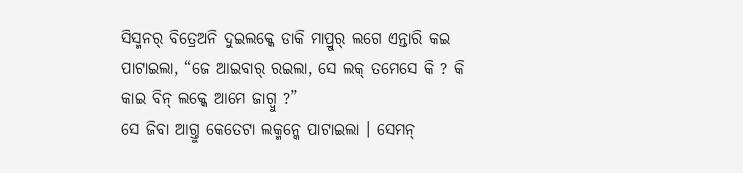ସିସ୍ମନର୍ ବିତ୍ରେଅନି ଦୁଇଲକ୍କେ ଡାକି ମାପ୍ରୁର୍ ଲଗେ ଏନ୍ତାରି କଇ ପାଟାଇଲା, “ଜେ ଆଇବାର୍ ରଇଲା, ସେ ଲକ୍ ତମେସେ କି ? କି କାଇ ବିନ୍ ଲକ୍କେ ଆମେ ଜାଗ୍ବୁ ?”
ସେ ଜିବା ଆଗ୍ତୁ କେତେଟା ଲକ୍ମନ୍କେ ପାଟାଇଲା । ସେମନ୍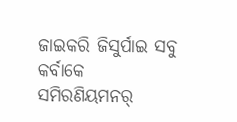ଜାଇକରି ଜିସୁର୍ପାଇ ସବୁ କର୍ବାକେ ସମିରଣିୟମନର୍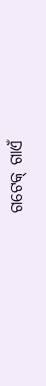ଗଟେକ୍ ଗାଏଁ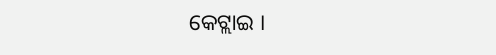କେଟ୍ଲାଇ ।